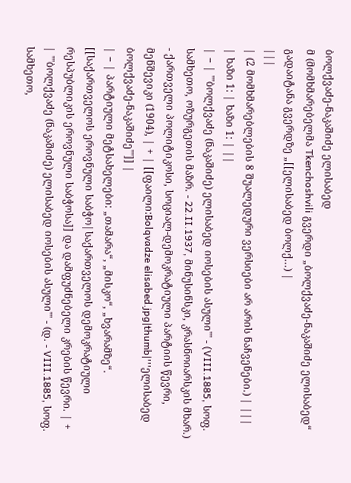ბოლქვაძე-ნაკაშიძე ელისაბედ
მ (მომხმარებელმა Tkenchoshvili გვერდი „ბოლქვაძე-ნაკაშიძე ელისაბედ“ გადაიტანა გვერდზე „[[ელისაბედ ბოლქ...) |
|||
| (2 მომხმარებლების 8 შუალედური ვერსიები არ არის ნაჩვენები.) | |||
| ხაზი 1: | ხაზი 1: | ||
| − | '''ბოლქვაძე (ნაკაშიძე) ელისაბედ იოსების ასული''' - (VIII.1885, სოფ. სამხეთო, ოზურგეთის მაზრ. - 22.II.1937, მინუსინსკი, კრასნოიარსკის მხარ.) - ქართველი პოლიტიკოსი, სოციალ-დემოკრატიული პარტიის წევრი, მენშევიკი (1904), | + | [[ფაილი:Bolqvadze elisabed.jpg|thumb|'''ელისაბედ ბოლქვაძე-ნაკაშიძე''']] |
| − | პარტიული მეტსახელები: „თამარა“, „მისკო“, „ხვარამზე“. [[საქართველოს ეროვნული საბჭო|საქართველოს დემოკრატიული რესპუბლიკის ეროვნული საბჭოსა]] და დამფუძნებელი კრების წევრი. | + | '''ბოლქვაძე (ნაკაშიძე) ელისაბედ იოსების ასული''' - (დ. - VIII.1885, სოფ. სამხეთო,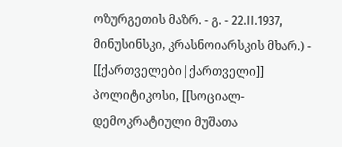ოზურგეთის მაზრ. - გ. - 22.II.1937, მინუსინსკი, კრასნოიარსკის მხარ.) - [[ქართველები|ქართველი]] პოლიტიკოსი, [[სოციალ-დემოკრატიული მუშათა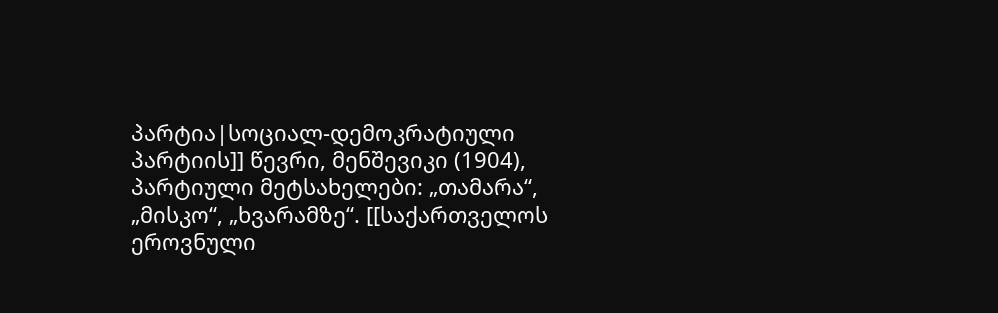პარტია|სოციალ-დემოკრატიული პარტიის]] წევრი, მენშევიკი (1904), პარტიული მეტსახელები: „თამარა“, „მისკო“, „ხვარამზე“. [[საქართველოს ეროვნული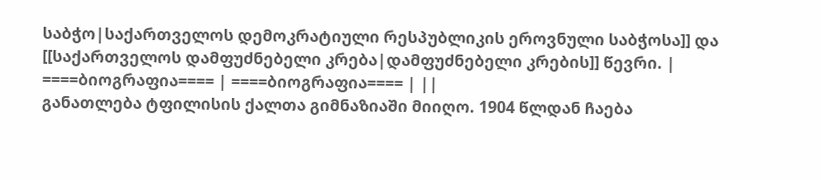საბჭო|საქართველოს დემოკრატიული რესპუბლიკის ეროვნული საბჭოსა]] და [[საქართველოს დამფუძნებელი კრება|დამფუძნებელი კრების]] წევრი. |
====ბიოგრაფია==== | ====ბიოგრაფია==== | ||
განათლება ტფილისის ქალთა გიმნაზიაში მიიღო. 1904 წლდან ჩაება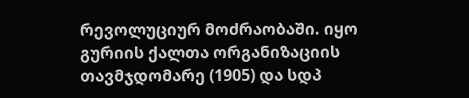რევოლუციურ მოძრაობაში. იყო გურიის ქალთა ორგანიზაციის თავმჯდომარე (1905) და სდპ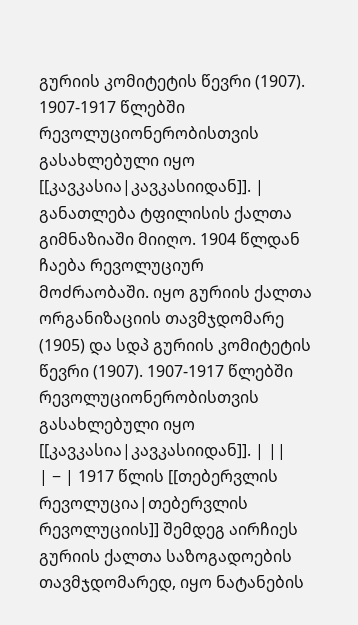გურიის კომიტეტის წევრი (1907). 1907-1917 წლებში რევოლუციონერობისთვის გასახლებული იყო [[კავკასია|კავკასიიდან]]. | განათლება ტფილისის ქალთა გიმნაზიაში მიიღო. 1904 წლდან ჩაება რევოლუციურ მოძრაობაში. იყო გურიის ქალთა ორგანიზაციის თავმჯდომარე (1905) და სდპ გურიის კომიტეტის წევრი (1907). 1907-1917 წლებში რევოლუციონერობისთვის გასახლებული იყო [[კავკასია|კავკასიიდან]]. | ||
| − | 1917 წლის [[თებერვლის რევოლუცია|თებერვლის რევოლუციის]] შემდეგ აირჩიეს გურიის ქალთა საზოგადოების თავმჯდომარედ, იყო ნატანების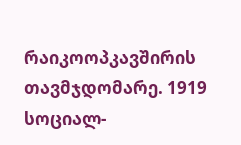რაიკოოპკავშირის თავმჯდომარე. 1919 სოციალ-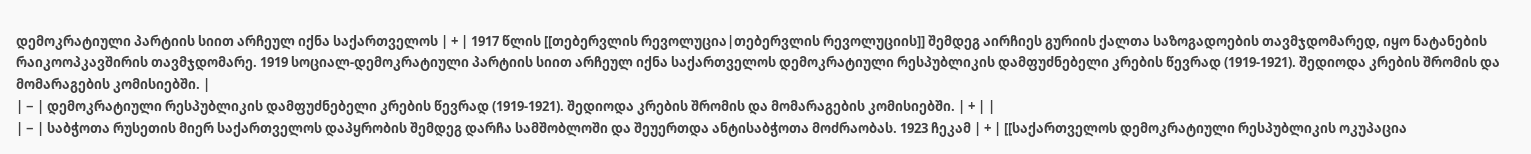დემოკრატიული პარტიის სიით არჩეულ იქნა საქართველოს | + | 1917 წლის [[თებერვლის რევოლუცია|თებერვლის რევოლუციის]] შემდეგ აირჩიეს გურიის ქალთა საზოგადოების თავმჯდომარედ, იყო ნატანების რაიკოოპკავშირის თავმჯდომარე. 1919 სოციალ-დემოკრატიული პარტიის სიით არჩეულ იქნა საქართველოს დემოკრატიული რესპუბლიკის დამფუძნებელი კრების წევრად (1919-1921). შედიოდა კრების შრომის და მომარაგების კომისიებში. |
| − | დემოკრატიული რესპუბლიკის დამფუძნებელი კრების წევრად (1919-1921). შედიოდა კრების შრომის და მომარაგების კომისიებში. | + | |
| − | საბჭოთა რუსეთის მიერ საქართველოს დაპყრობის შემდეგ დარჩა სამშობლოში და შეუერთდა ანტისაბჭოთა მოძრაობას. 1923 ჩეკამ | + | [[საქართველოს დემოკრატიული რესპუბლიკის ოკუპაცია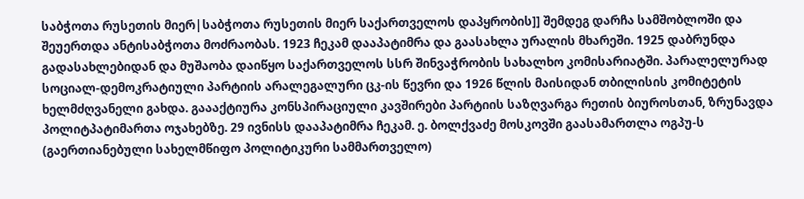საბჭოთა რუსეთის მიერ|საბჭოთა რუსეთის მიერ საქართველოს დაპყრობის]] შემდეგ დარჩა სამშობლოში და შეუერთდა ანტისაბჭოთა მოძრაობას. 1923 ჩეკამ დააპატიმრა და გაასახლა ურალის მხარეში. 1925 დაბრუნდა გადასახლებიდან და მუშაობა დაიწყო საქართველოს სსრ შინვაჭრობის სახალხო კომისარიატში. პარალელურად სოციალ-დემოკრატიული პარტიის არალეგალური ცკ-ის წევრი და 1926 წლის მაისიდან თბილისის კომიტეტის ხელმძღვანელი გახდა. გაააქტიურა კონსპირაციული კავშირები პარტიის საზღვარგა რეთის ბიუროსთან, ზრუნავდა პოლიტპატიმართა ოჯახებზე. 29 ივნისს დააპატიმრა ჩეკამ. ე. ბოლქვაძე მოსკოვში გაასამართლა ოგპუ-ს (გაერთიანებული სახელმწიფო პოლიტიკური სამმართველო)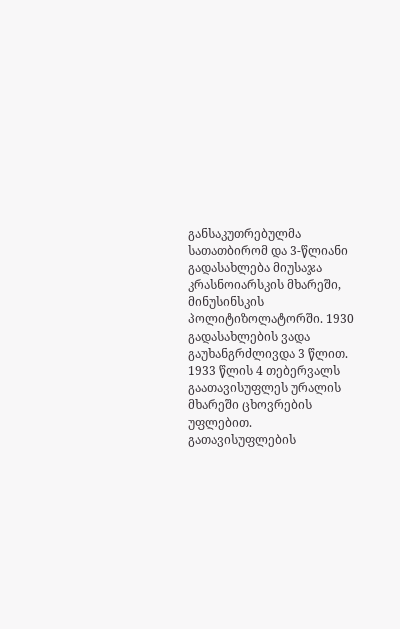განსაკუთრებულმა სათათბირომ და 3-წლიანი გადასახლება მიუსაჯა კრასნოიარსკის მხარეში, მინუსინსკის პოლიტიზოლატორში. 1930 გადასახლების ვადა გაუხანგრძლივდა 3 წლით. 1933 წლის 4 თებერვალს გაათავისუფლეს ურალის მხარეში ცხოვრების უფლებით. გათავისუფლების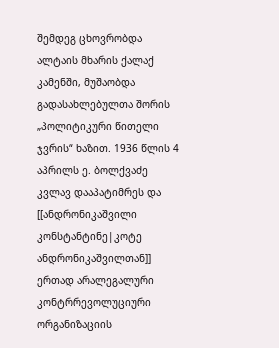შემდეგ ცხოვრობდა ალტაის მხარის ქალაქ კამენში, მუშაობდა გადასახლებულთა შორის „პოლიტიკური წითელი ჯვრის“ ხაზით. 1936 წლის 4 აპრილს ე. ბოლქვაძე კვლავ დააპატიმრეს და [[ანდრონიკაშვილი კონსტანტინე|კოტე ანდრონიკაშვილთან]] ერთად არალეგალური კონტრრევოლუციური ორგანიზაციის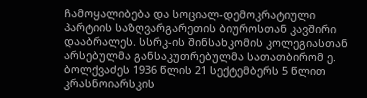ჩამოყალიბება და სოციალ-დემოკრატიული პარტიის საზღვარგარეთის ბიუროსთან კავშირი დააბრალეს. სსრკ-ის შინსახკომის კოლეგიასთან არსებულმა განსაკუთრებულმა სათათბირომ ე. ბოლქვაძეს 1936 წლის 21 სექტემბერს 5 წლით კრასნოიარსკის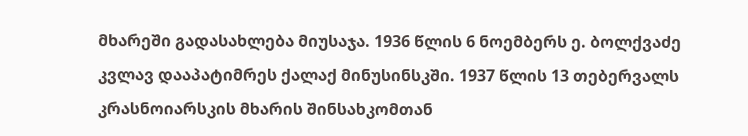მხარეში გადასახლება მიუსაჯა. 1936 წლის 6 ნოემბერს ე. ბოლქვაძე კვლავ დააპატიმრეს ქალაქ მინუსინსკში. 1937 წლის 13 თებერვალს კრასნოიარსკის მხარის შინსახკომთან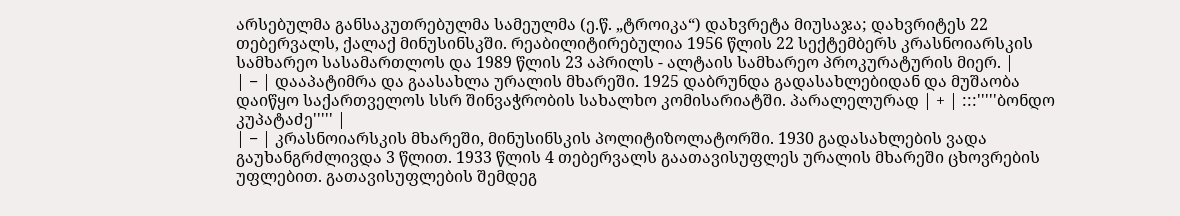არსებულმა განსაკუთრებულმა სამეულმა (ე.წ. „ტროიკა“) დახვრეტა მიუსაჯა; დახვრიტეს 22 თებერვალს, ქალაქ მინუსინსკში. რეაბილიტირებულია 1956 წლის 22 სექტემბერს კრასნოიარსკის სამხარეო სასამართლოს და 1989 წლის 23 აპრილს - ალტაის სამხარეო პროკურატურის მიერ. |
| − | დააპატიმრა და გაასახლა ურალის მხარეში. 1925 დაბრუნდა გადასახლებიდან და მუშაობა დაიწყო საქართველოს სსრ შინვაჭრობის სახალხო კომისარიატში. პარალელურად | + | :::'''''ბონდო კუპატაძე''''' |
| − | კრასნოიარსკის მხარეში, მინუსინსკის პოლიტიზოლატორში. 1930 გადასახლების ვადა გაუხანგრძლივდა 3 წლით. 1933 წლის 4 თებერვალს გაათავისუფლეს ურალის მხარეში ცხოვრების უფლებით. გათავისუფლების შემდეგ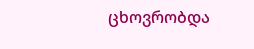ცხოვრობდა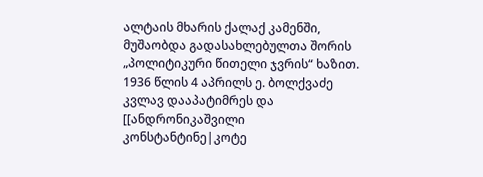ალტაის მხარის ქალაქ კამენში, მუშაობდა გადასახლებულთა შორის „პოლიტიკური წითელი ჯვრის“ ხაზით. 1936 წლის 4 აპრილს ე. ბოლქვაძე კვლავ დააპატიმრეს და [[ანდრონიკაშვილი კონსტანტინე|კოტე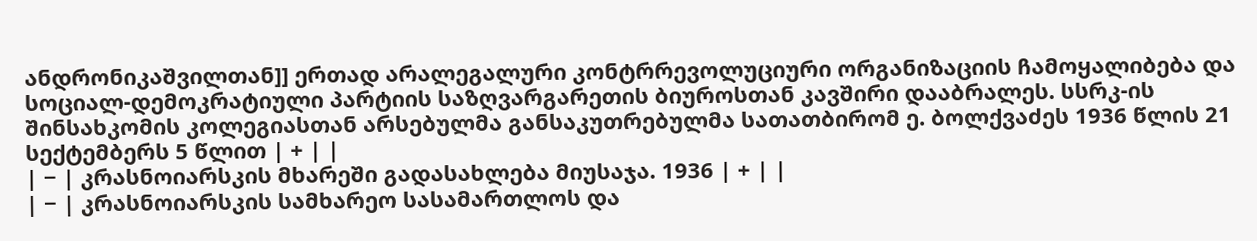ანდრონიკაშვილთან]] ერთად არალეგალური კონტრრევოლუციური ორგანიზაციის ჩამოყალიბება და სოციალ-დემოკრატიული პარტიის საზღვარგარეთის ბიუროსთან კავშირი დააბრალეს. სსრკ-ის შინსახკომის კოლეგიასთან არსებულმა განსაკუთრებულმა სათათბირომ ე. ბოლქვაძეს 1936 წლის 21 სექტემბერს 5 წლით | + | |
| − | კრასნოიარსკის მხარეში გადასახლება მიუსაჯა. 1936 | + | |
| − | კრასნოიარსკის სამხარეო სასამართლოს და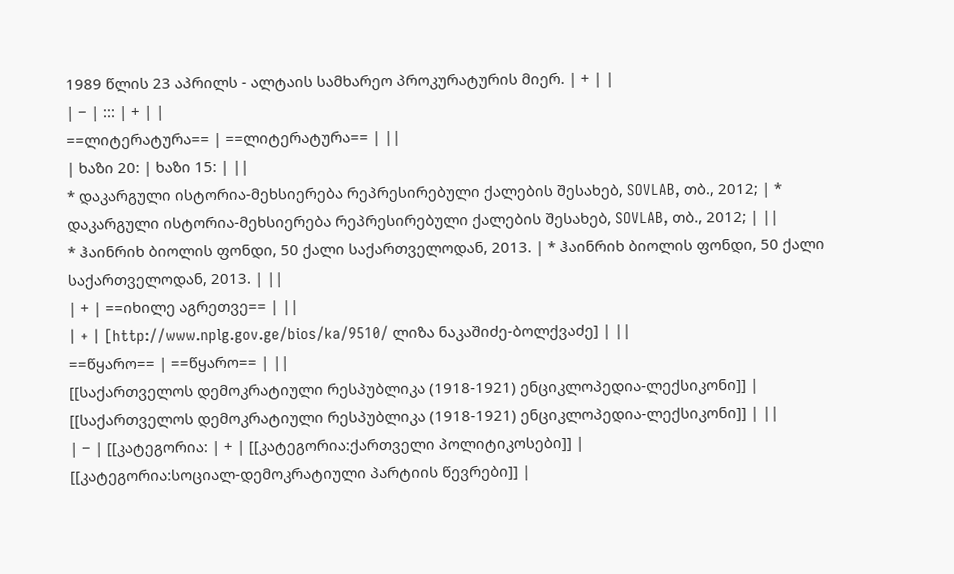1989 წლის 23 აპრილს - ალტაის სამხარეო პროკურატურის მიერ. | + | |
| − | ::: | + | |
==ლიტერატურა== | ==ლიტერატურა== | ||
| ხაზი 20: | ხაზი 15: | ||
* დაკარგული ისტორია-მეხსიერება რეპრესირებული ქალების შესახებ, SOVLAB, თბ., 2012; | * დაკარგული ისტორია-მეხსიერება რეპრესირებული ქალების შესახებ, SOVLAB, თბ., 2012; | ||
* ჰაინრიხ ბიოლის ფონდი, 50 ქალი საქართველოდან, 2013. | * ჰაინრიხ ბიოლის ფონდი, 50 ქალი საქართველოდან, 2013. | ||
| + | ==იხილე აგრეთვე== | ||
| + | [http://www.nplg.gov.ge/bios/ka/9510/ ლიზა ნაკაშიძე-ბოლქვაძე] | ||
==წყარო== | ==წყარო== | ||
[[საქართველოს დემოკრატიული რესპუბლიკა (1918-1921) ენციკლოპედია-ლექსიკონი]] | [[საქართველოს დემოკრატიული რესპუბლიკა (1918-1921) ენციკლოპედია-ლექსიკონი]] | ||
| − | [[კატეგორია: | + | [[კატეგორია:ქართველი პოლიტიკოსები]] |
[[კატეგორია:სოციალ-დემოკრატიული პარტიის წევრები]] |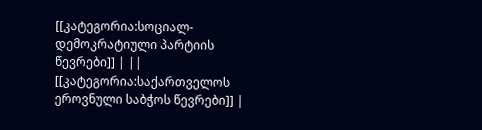[[კატეგორია:სოციალ-დემოკრატიული პარტიის წევრები]] | ||
[[კატეგორია:საქართველოს ეროვნული საბჭოს წევრები]] |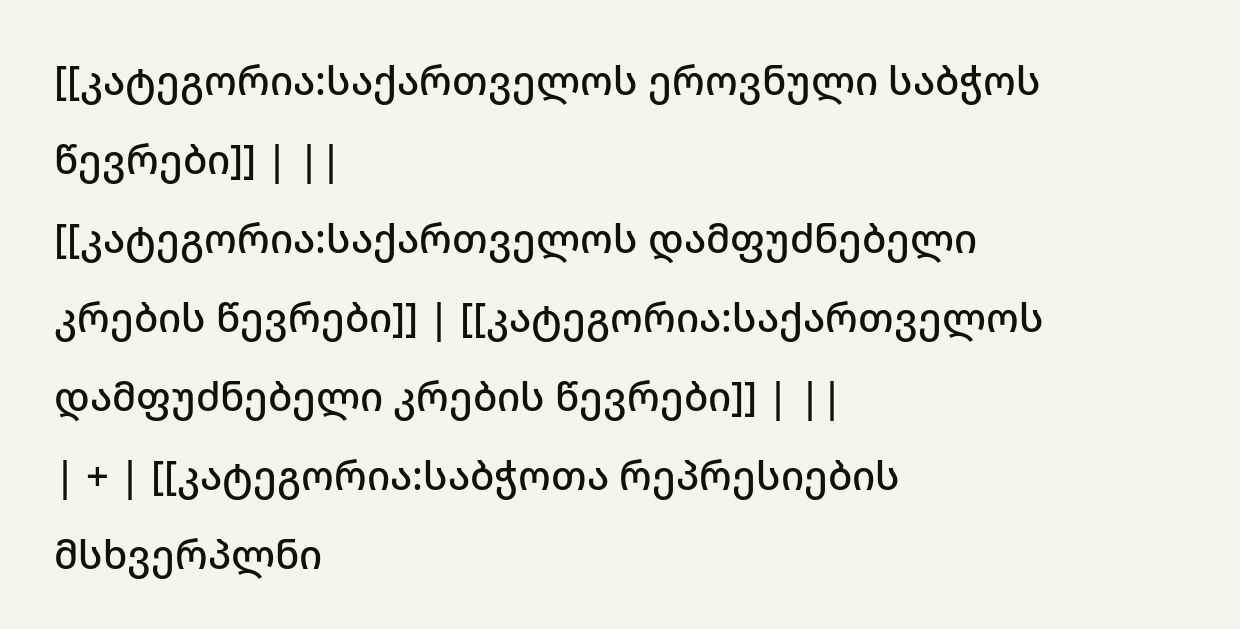[[კატეგორია:საქართველოს ეროვნული საბჭოს წევრები]] | ||
[[კატეგორია:საქართველოს დამფუძნებელი კრების წევრები]] | [[კატეგორია:საქართველოს დამფუძნებელი კრების წევრები]] | ||
| + | [[კატეგორია:საბჭოთა რეპრესიების მსხვერპლნი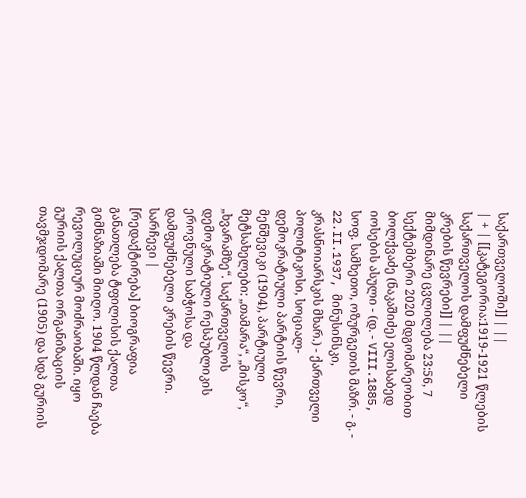საქართველოში]] | ||
| + | [[კატეგორია:1919-1921 წლების საქართველოს დამფუძნებელი კრების წევრები]] | ||
მიმდინარე ცვლილება 23:56, 7 სექტემბერი 2020 მდგომარეობით
ბოლქვაძე (ნაკაშიძე) ელისაბედ იოსების ასული - (დ. - VIII.1885, სოფ. სამხეთო, ოზურგეთის მაზრ. - გ. - 22.II.1937, მინუსინსკი, კრასნოიარსკის მხარ.) - ქართველი პოლიტიკოსი, სოციალ-დემოკრატიული პარტიის წევრი, მენშევიკი (1904), პარტიული მეტსახელები: „თამარა“, „მისკო“, „ხვარამზე“. საქართველოს დემოკრატიული რესპუბლიკის ეროვნული საბჭოსა და დამფუძნებელი კრების წევრი.
სარჩევი |
[რედაქტირება] ბიოგრაფია
განათლება ტფილისის ქალთა გიმნაზიაში მიიღო. 1904 წლდან ჩაება რევოლუციურ მოძრაობაში. იყო გურიის ქალთა ორგანიზაციის თავმჯდომარე (1905) და სდპ გურიის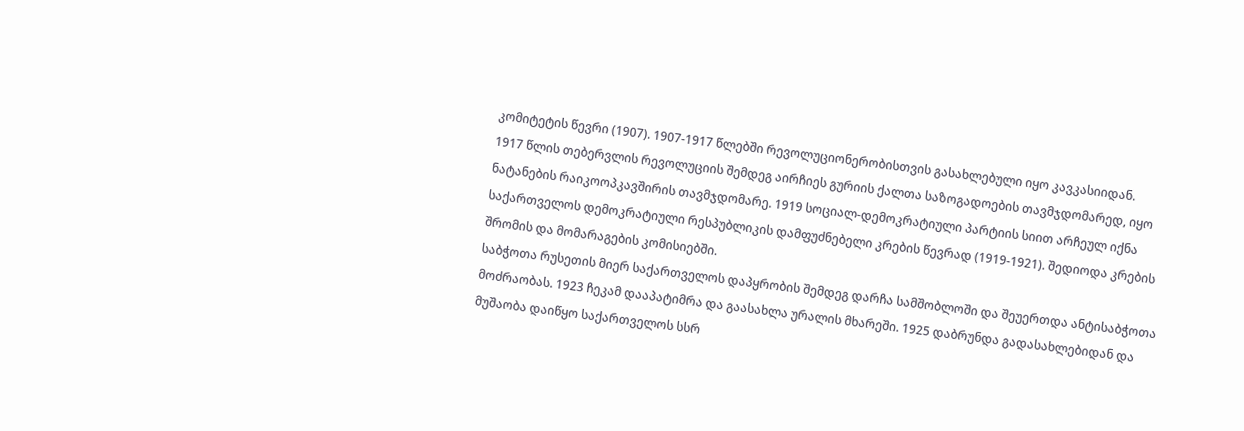კომიტეტის წევრი (1907). 1907-1917 წლებში რევოლუციონერობისთვის გასახლებული იყო კავკასიიდან.
1917 წლის თებერვლის რევოლუციის შემდეგ აირჩიეს გურიის ქალთა საზოგადოების თავმჯდომარედ, იყო ნატანების რაიკოოპკავშირის თავმჯდომარე. 1919 სოციალ-დემოკრატიული პარტიის სიით არჩეულ იქნა საქართველოს დემოკრატიული რესპუბლიკის დამფუძნებელი კრების წევრად (1919-1921). შედიოდა კრების შრომის და მომარაგების კომისიებში.
საბჭოთა რუსეთის მიერ საქართველოს დაპყრობის შემდეგ დარჩა სამშობლოში და შეუერთდა ანტისაბჭოთა მოძრაობას. 1923 ჩეკამ დააპატიმრა და გაასახლა ურალის მხარეში. 1925 დაბრუნდა გადასახლებიდან და მუშაობა დაიწყო საქართველოს სსრ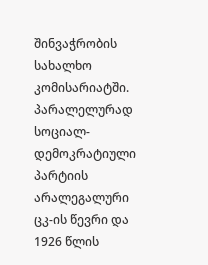შინვაჭრობის სახალხო კომისარიატში. პარალელურად სოციალ-დემოკრატიული პარტიის არალეგალური ცკ-ის წევრი და 1926 წლის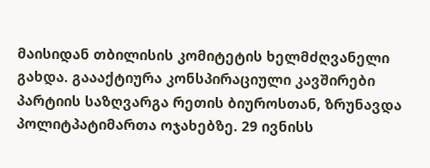მაისიდან თბილისის კომიტეტის ხელმძღვანელი გახდა. გაააქტიურა კონსპირაციული კავშირები პარტიის საზღვარგა რეთის ბიუროსთან, ზრუნავდა პოლიტპატიმართა ოჯახებზე. 29 ივნისს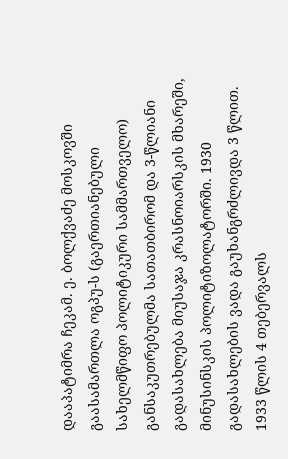დააპატიმრა ჩეკამ. ე. ბოლქვაძე მოსკოვში გაასამართლა ოგპუ-ს (გაერთიანებული სახელმწიფო პოლიტიკური სამმართველო) განსაკუთრებულმა სათათბირომ და 3-წლიანი გადასახლება მიუსაჯა კრასნოიარსკის მხარეში, მინუსინსკის პოლიტიზოლატორში. 1930 გადასახლების ვადა გაუხანგრძლივდა 3 წლით. 1933 წლის 4 თებერვალს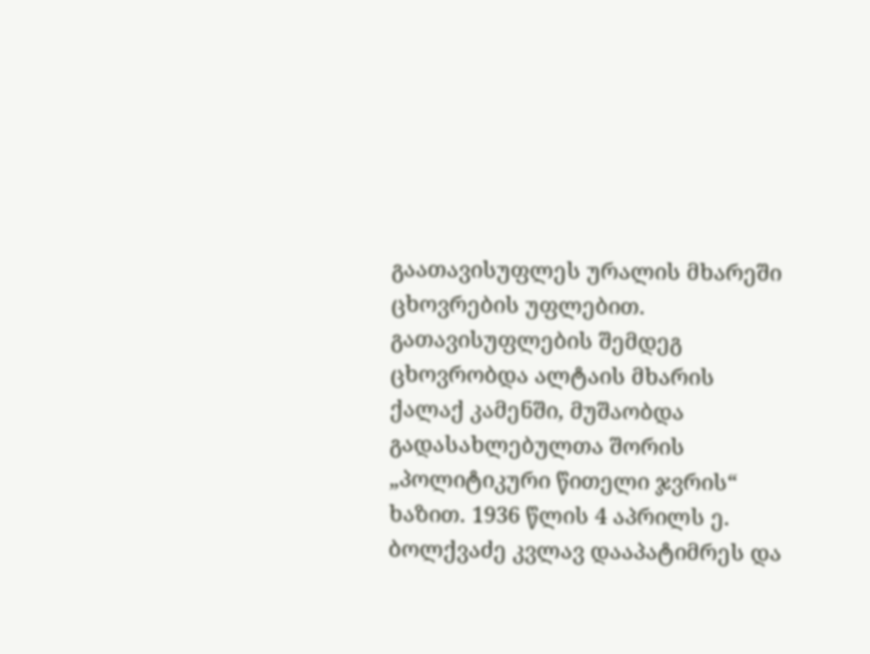გაათავისუფლეს ურალის მხარეში ცხოვრების უფლებით. გათავისუფლების შემდეგ ცხოვრობდა ალტაის მხარის ქალაქ კამენში, მუშაობდა გადასახლებულთა შორის „პოლიტიკური წითელი ჯვრის“ ხაზით. 1936 წლის 4 აპრილს ე. ბოლქვაძე კვლავ დააპატიმრეს და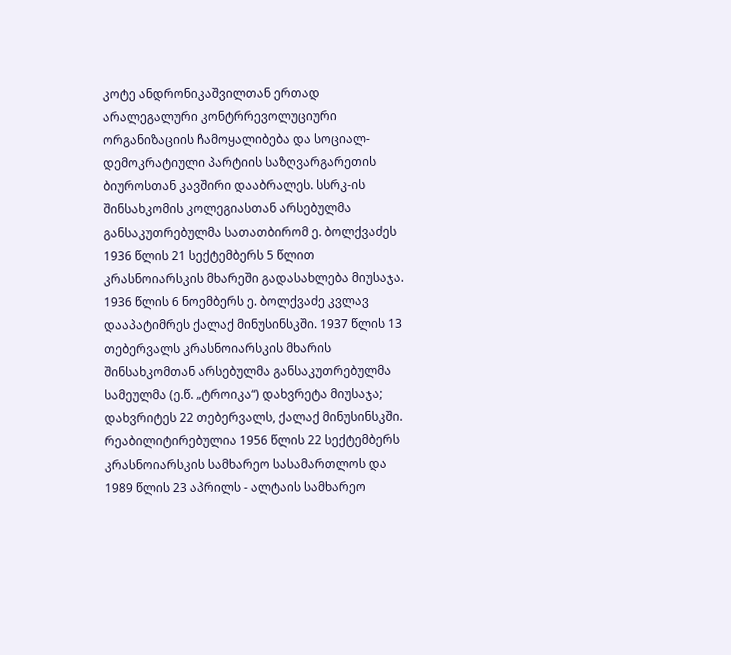კოტე ანდრონიკაშვილთან ერთად არალეგალური კონტრრევოლუციური ორგანიზაციის ჩამოყალიბება და სოციალ-დემოკრატიული პარტიის საზღვარგარეთის ბიუროსთან კავშირი დააბრალეს. სსრკ-ის შინსახკომის კოლეგიასთან არსებულმა განსაკუთრებულმა სათათბირომ ე. ბოლქვაძეს 1936 წლის 21 სექტემბერს 5 წლით კრასნოიარსკის მხარეში გადასახლება მიუსაჯა. 1936 წლის 6 ნოემბერს ე. ბოლქვაძე კვლავ დააპატიმრეს ქალაქ მინუსინსკში. 1937 წლის 13 თებერვალს კრასნოიარსკის მხარის შინსახკომთან არსებულმა განსაკუთრებულმა სამეულმა (ე.წ. „ტროიკა“) დახვრეტა მიუსაჯა; დახვრიტეს 22 თებერვალს, ქალაქ მინუსინსკში. რეაბილიტირებულია 1956 წლის 22 სექტემბერს კრასნოიარსკის სამხარეო სასამართლოს და 1989 წლის 23 აპრილს - ალტაის სამხარეო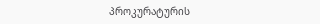პროკურატურის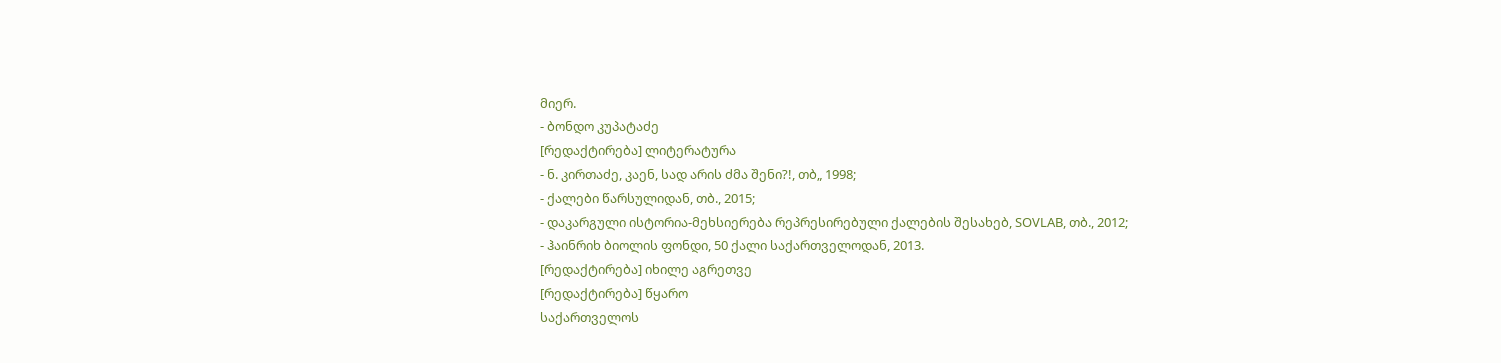მიერ.
- ბონდო კუპატაძე
[რედაქტირება] ლიტერატურა
- ნ. კირთაძე, კაენ, სად არის ძმა შენი?!, თბ„ 1998;
- ქალები წარსულიდან, თბ., 2015;
- დაკარგული ისტორია-მეხსიერება რეპრესირებული ქალების შესახებ, SOVLAB, თბ., 2012;
- ჰაინრიხ ბიოლის ფონდი, 50 ქალი საქართველოდან, 2013.
[რედაქტირება] იხილე აგრეთვე
[რედაქტირება] წყარო
საქართველოს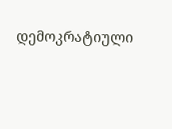დემოკრატიული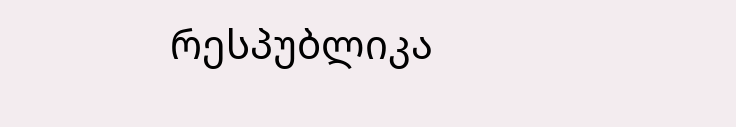რესპუბლიკა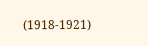(1918-1921)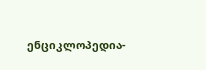ენციკლოპედია-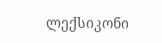ლექსიკონი